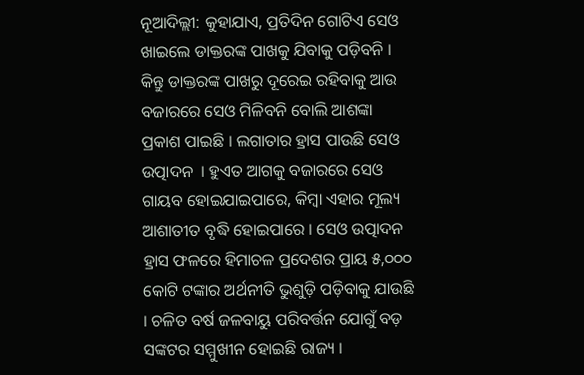ନୂଆଦିଲ୍ଲୀ: କୁହାଯାଏ, ପ୍ରତିଦିନ ଗୋଟିଏ ସେଓ ଖାଇଲେ ଡାକ୍ତରଙ୍କ ପାଖକୁ ଯିବାକୁ ପଡ଼ିବନି । କିନ୍ତୁ ଡାକ୍ତରଙ୍କ ପାଖରୁ ଦୂରେଇ ରହିବାକୁ ଆଉ ବଜାରରେ ସେଓ ମିଳିବନି ବୋଲି ଆଶଙ୍କା ପ୍ରକାଶ ପାଇଛି । ଲଗାତାର ହ୍ରାସ ପାଉଛି ସେଓ ଉତ୍ପାଦନ  । ହୁଏତ ଆଗକୁ ବଜାରରେ ସେଓ ଗାୟବ ହୋଇଯାଇପାରେ, କିମ୍ବା ଏହାର ମୂଲ୍ୟ ଆଶାତୀତ ବୃଦ୍ଧି ହୋଇପାରେ । ସେଓ ଉତ୍ପାଦନ ହ୍ରାସ ଫଳରେ ହିମାଚଳ ପ୍ରଦେଶର ପ୍ରାୟ ୫,୦୦୦ କୋଟି ଟଙ୍କାର ଅର୍ଥନୀତି ଭୁଶୁଡ଼ି ପଡ଼ିବାକୁ ଯାଉଛି । ଚଳିତ ବର୍ଷ ଜଳବାୟୁ ପରିବର୍ତ୍ତନ ଯୋଗୁଁ ବଡ଼ ସଙ୍କଟର ସମ୍ମୁଖୀନ ହୋଇଛି ରାଜ୍ୟ ।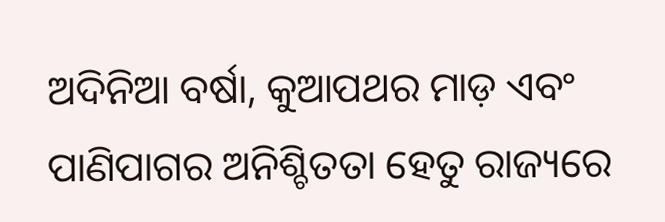ଅଦିନିଆ ବର୍ଷା, କୁଆପଥର ମାଡ଼ ଏବଂ ପାଣିପାଗର ଅନିଶ୍ଚିତତା ହେତୁ ରାଜ୍ୟରେ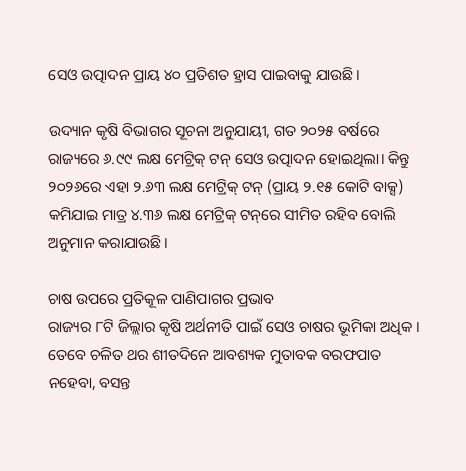ସେଓ ଉତ୍ପାଦନ ପ୍ରାୟ ୪୦ ପ୍ରତିଶତ ହ୍ରାସ ପାଇବାକୁ ଯାଉଛି।

ଉଦ୍ୟାନ କୃଷି ବିଭାଗର ସୂଚନା ଅନୁଯାୟୀ, ଗତ ୨୦୨୫ ବର୍ଷରେ ରାଜ୍ୟରେ ୬.୯୯ ଲକ୍ଷ ମେଟ୍ରିକ୍ ଟନ୍ ସେଓ ଉତ୍ପାଦନ ହୋଇଥିଲା। କିନ୍ତୁ ୨୦୨୬ରେ ଏହା ୨.୬୩ ଲକ୍ଷ ମେଟ୍ରିକ୍ ଟନ୍ (ପ୍ରାୟ ୨.୧୫ କୋଟି ବାକ୍ସ) କମିଯାଇ ମାତ୍ର ୪.୩୬ ଲକ୍ଷ ମେଟ୍ରିକ୍ ଟନ୍‌ରେ ସୀମିତ ରହିବ ବୋଲି ଅନୁମାନ କରାଯାଉଛି।

ଚାଷ ଉପରେ ପ୍ରତିକୂଳ ପାଣିପାଗର ପ୍ରଭାବ
ରାଜ୍ୟର ୮ଟି ଜିଲ୍ଲାର କୃଷି ଅର୍ଥନୀତି ପାଇଁ ସେଓ ଚାଷର ଭୂମିକା ଅଧିକ । ତେବେ ଚଳିତ ଥର ଶୀତଦିନେ ଆବଶ୍ୟକ ମୁତାବକ ବରଫପାତ ନହେବା, ବସନ୍ତ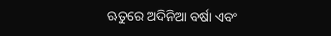ଋତୁରେ ଅଦିନିଆ ବର୍ଷା ଏବଂ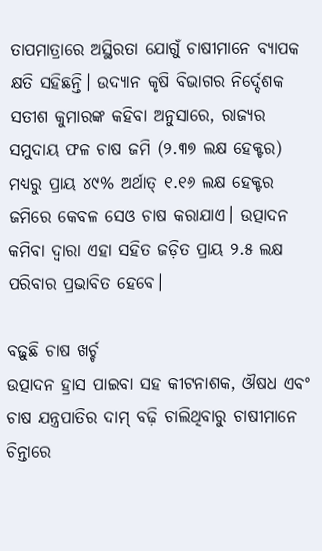ତାପମାତ୍ରାରେ ଅସ୍ଥିରତା ଯୋଗୁଁ ଚାଷୀମାନେ ବ୍ୟାପକ କ୍ଷତି ସହିଛନ୍ତି। ଉଦ୍ୟାନ କୃଷି ବିଭାଗର ନିର୍ଦ୍ଦେଶକ ସତୀଶ କୁମାରଙ୍କ କହିବା ଅନୁସାରେ, ରାଜ୍ୟର ସମୁଦାୟ ଫଳ ଚାଷ ଜମି (୨.୩୭ ଲକ୍ଷ ହେକ୍ଟର) ମଧ୍ୟରୁ ପ୍ରାୟ ୪୯% ଅର୍ଥାତ୍ ୧.୧୬ ଲକ୍ଷ ହେକ୍ଟର ଜମିରେ କେବଳ ସେଓ ଚାଷ କରାଯାଏ। ଉତ୍ପାଦନ କମିବା ଦ୍ୱାରା ଏହା ସହିତ ଜଡ଼ିତ ପ୍ରାୟ ୨.୫ ଲକ୍ଷ ପରିବାର ପ୍ରଭାବିତ ହେବେ।

ବଢ଼ୁଛି ଚାଷ ଖର୍ଚ୍ଚ
ଉତ୍ପାଦନ ହ୍ରାସ ପାଇବା ସହ କୀଟନାଶକ, ଔଷଧ ଏବଂ ଚାଷ ଯନ୍ତ୍ରପାତିର ଦାମ୍ ବଢ଼ି ଚାଲିଥିବାରୁ ଚାଷୀମାନେ ଚିନ୍ତାରେ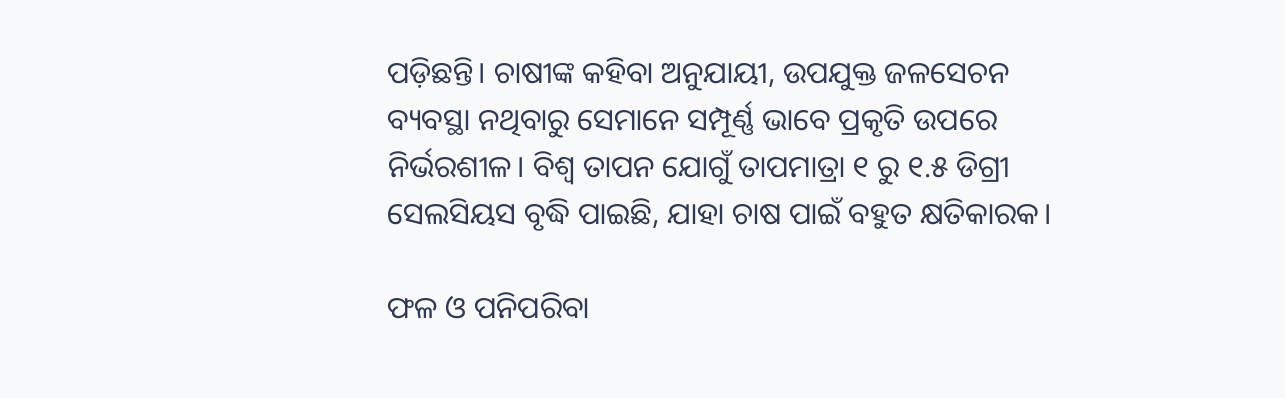ପଡ଼ିଛନ୍ତି। ଚାଷୀଙ୍କ କହିବା ଅନୁଯାୟୀ, ଉପଯୁକ୍ତ ଜଳସେଚନ ବ୍ୟବସ୍ଥା ନଥିବାରୁ ସେମାନେ ସମ୍ପୂର୍ଣ୍ଣ ଭାବେ ପ୍ରକୃତି ଉପରେ ନିର୍ଭରଶୀଳ। ବିଶ୍ୱ ତାପନ ଯୋଗୁଁ ତାପମାତ୍ରା ୧ ରୁ ୧.୫ ଡିଗ୍ରୀ ସେଲସିୟସ ବୃଦ୍ଧି ପାଇଛି, ଯାହା ଚାଷ ପାଇଁ ବହୁତ କ୍ଷତିକାରକ।

ଫଳ ଓ ପନିପରିବା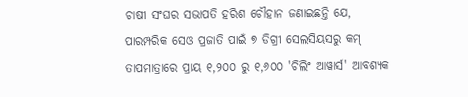ଚାଷୀ ସଂଘର ସଭାପତି ହରିଶ ଚୌହାନ ଜଣାଇଛନ୍ତି ଯେ, ପାରମ୍ପରିକ ସେଓ ପ୍ରଜାତି ପାଇଁ ୭ ଡିଗ୍ରୀ ସେଲସିୟସରୁ କମ୍ ତାପମାତ୍ରାରେ ପ୍ରାୟ ୧,୨୦୦ ରୁ ୧,୬୦୦ 'ଚିଲିଂ ଆୱାର୍ସ' ଆବଶ୍ୟକ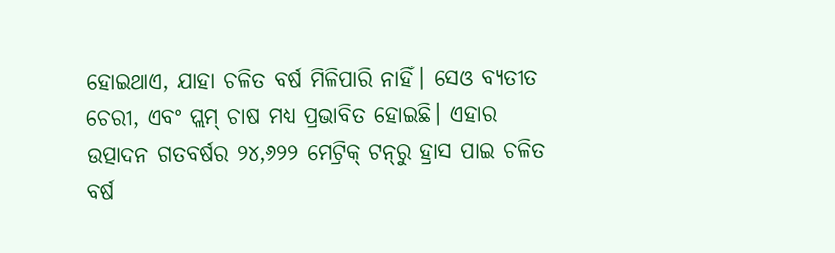ହୋଇଥାଏ, ଯାହା ଚଳିତ ବର୍ଷ ମିଳିପାରି ନାହିଁ। ସେଓ ବ୍ୟତୀତ ଚେରୀ, ଏବଂ ପ୍ଲମ୍ ଚାଷ ମଧ୍ୟ ପ୍ରଭାବିତ ହୋଇଛି। ଏହାର ଉତ୍ପାଦନ ଗତବର୍ଷର ୨୪,୬୨୨ ମେଟ୍ରିକ୍ ଟନ୍‌ରୁ ହ୍ରାସ ପାଇ ଚଳିତ ବର୍ଷ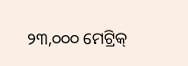୨୩,୦୦୦ ମେଟ୍ରିକ୍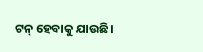ଟନ୍ ହେବାକୁ ଯାଉଛି।